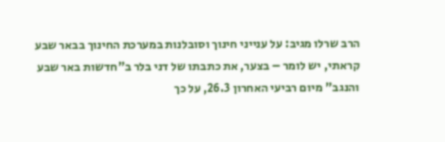הרב שרלו מגיב: על ענייני חינוך וסובלנות במערכת החינוך בבאר שבע
קראתי, יש לומר – בצער, את כתבתו של דני בלר ב"חדשות באר שבע והנגב" מיום רביעי האחרון 26.3, על כך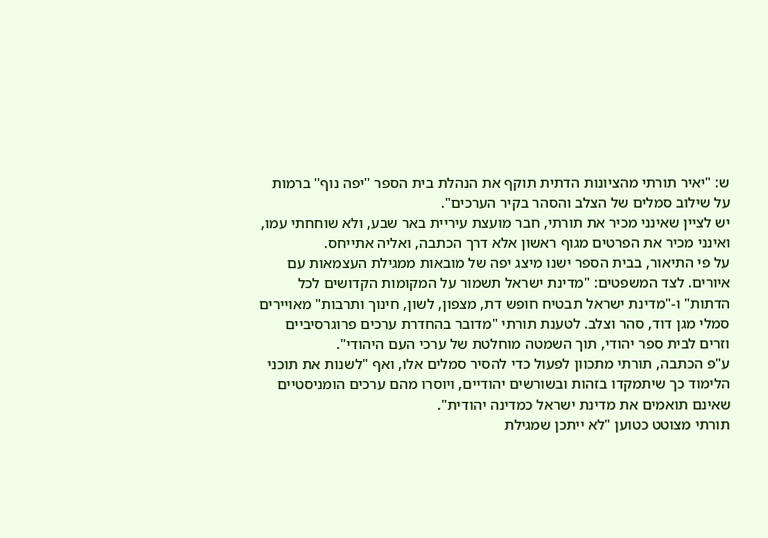ש: "יאיר תורתי מהציונות הדתית תוקף את הנהלת בית הספר ''יפה נוף'' ברמות על שילוב סמלים של הצלב והסהר בקיר הערכים".
יש לציין שאינני מכיר את תורתי, חבר מועצת עיריית באר שבע, ולא שוחחתי עמו, ואינני מכיר את הפרטים מגוף ראשון אלא דרך הכתבה, ואליה אתייחס.
על פי התיאור, בבית הספר ישנו מיצג יפה של מובאות ממגילת העצמאות עם איורים. לצד המשפטים: "מדינת ישראל תשמור על המקומות הקדושים לכל הדתות" ו-"מדינת ישראל תבטיח חופש דת, מצפון, לשון, חינוך ותרבות" מאויירים סמלי מגן דוד, סהר וצלב. לטענת תורתי "מדובר בהחדרת ערכים פרוגרסיביים וזרים לבית ספר יהודי, תוך השמטה מוחלטת של ערכי העם היהודי".
ע"פ הכתבה, תורתי מתכוון לפעול כדי להסיר סמלים אלו, ואף "לשנות את תוכני הלימוד כך שיתמקדו בזהות ובשורשים יהודיים, ויוסרו מהם ערכים הומניסטיים שאינם תואמים את מדינת ישראל כמדינה יהודית".
תורתי מצוטט כטוען "לא ייתכן שמגילת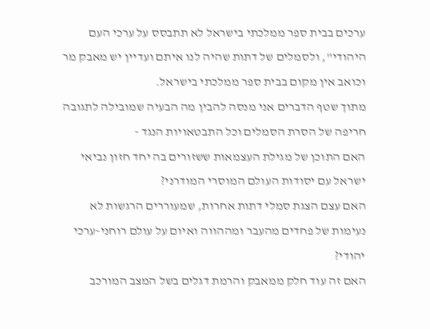ערכים בבית ספר ממלכתי בישראל לא תתבסס על ערכי העם היהודי", ולסמלים של דתות שהיה לנו איתם ועדיין יש מאבק מר וכואב אין מקום בבית ספר ממלכתי בישראל.
מתוך שטף הדברים אני מנסה להבין מה הבעיה שמובילה לתגובה חריפה של הסרת הסמלים וכל התבטאויות הנגד -
האם התוכן של מגילת העצמאות ששזורים בה יחד חזון נביאי ישראל עם יסודות העולם המוסרי המודרני?
האם עצם הצגת סמלי דתות אחרות, שמעוררים הרגשות לא נעימות של פחדים מהעבר ומההווה ואיום על עולם רוחני-ערכי יהודי?
האם זה עוד חלק ממאבק והרמת דגלים בשל המצב המורכב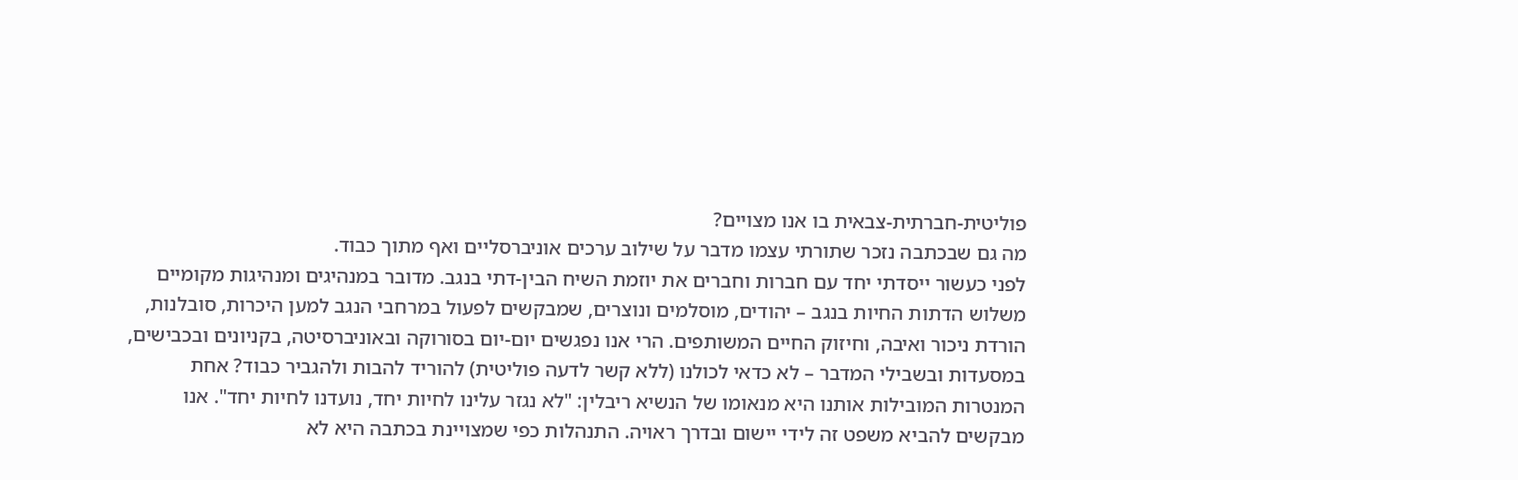פוליטית-חברתית-צבאית בו אנו מצויים?
מה גם שבכתבה נזכר שתורתי עצמו מדבר על שילוב ערכים אוניברסליים ואף מתוך כבוד.
לפני כעשור ייסדתי יחד עם חברות וחברים את יוזמת השיח הבין-דתי בנגב. מדובר במנהיגים ומנהיגות מקומיים משלוש הדתות החיות בנגב – יהודים, מוסלמים ונוצרים, שמבקשים לפעול במרחבי הנגב למען היכרות, סובלנות, הורדת ניכור ואיבה, וחיזוק החיים המשותפים. הרי אנו נפגשים יום-יום בסורוקה ובאוניברסיטה, בקניונים ובכבישים, במסעדות ובשבילי המדבר – לא כדאי לכולנו (ללא קשר לדעה פוליטית) להוריד להבות ולהגביר כבוד? אחת המנטרות המובילות אותנו היא מנאומו של הנשיא ריבלין: "לא נגזר עלינו לחיות יחד, נועדנו לחיות יחד". אנו מבקשים להביא משפט זה לידי יישום ובדרך ראויה. התנהלות כפי שמצויינת בכתבה היא לא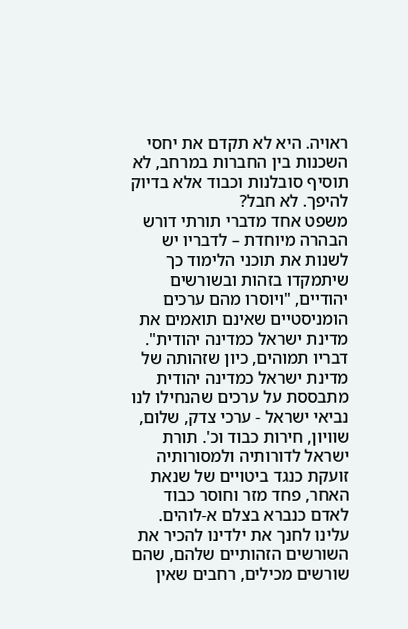ראויה. היא לא תקדם את יחסי השכנות בין החברות במרחב, לא תוסיף סובלנות וכבוד אלא בדיוק להיפך. לא חבל?
משפט אחד מדברי תורתי דורש הבהרה מיוחדת – לדבריו יש לשנות את תוכני הלימוד כך שיתמקדו בזהות ובשורשים יהודיים, "ויוסרו מהם ערכים הומניסטיים שאינם תואמים את מדינת ישראל כמדינה יהודית".
דבריו תמוהים, כיון שזהותה של מדינת ישראל כמדינה יהודית מתבססת על ערכים שהנחילו לנו נביאי ישראל - ערכי צדק, שלום, שוויון, חירות כבוד וכ'. תורת ישראל לדורותיה ולמסורותיה זועקת כנגד ביטויים של שנאת האחר, פחד מזר וחוסר כבוד לאדם כנברא בצלם א-לוהים. עלינו לחנך את ילדינו להכיר את השורשים הזהותיים שלהם, שהם שורשים מכילים, רחבים שאין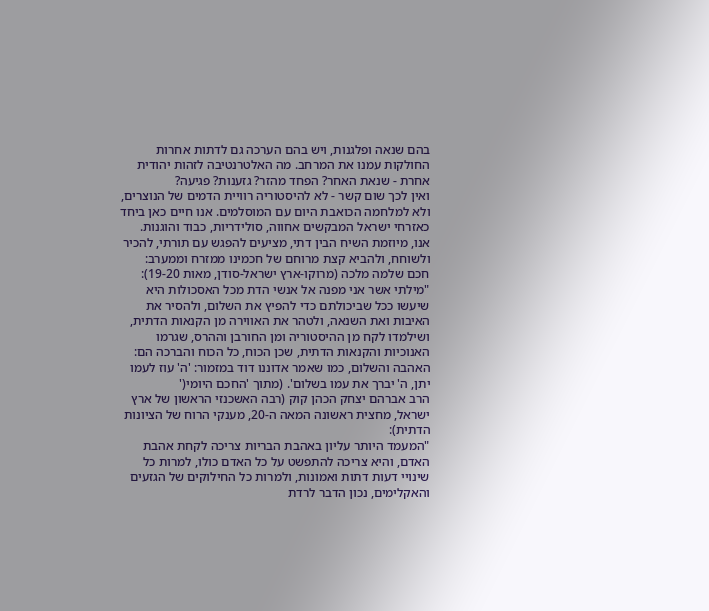בהם שנאה ופלגנות, ויש בהם הערכה גם לדתות אחרות החולקות עמנו את המרחב. מה האלטרנטיבה לזהות יהודית אחרת - שנאת האחר? הפחד מהזר? גזענות? פגיעה?
ואין לכך שום קשר - לא להיסטוריה רוויית הדמים של הנוצרים, ולא למלחמה הכואבת היום עם המוסלמים. אנו חיים כאן ביחד כאזרחי ישראל המבקשים אחווה, סולידריות, כבוד והוגנות.
אנו, מיוזמת השיח הבין דתי, מציעים להפגש עם תורתי, להכיר ולשוחח, ולהביא קצת מרוחם של חכמינו ממזרח וממערב:
חכם שלמה מלכה (מרוקו-ארץ ישראל-סודן, מאות 19-20):
"מילתי אשר אני מפנה אל אנשי הדת מכל האסכולות היא שיעשו ככל שביכולתם כדי להפיץ את השלום, ולהסיר את האיבות ואת השנאה, ולטהר את האווירה מן הקנאות הדתית, ושילמדו לקח מן ההיסטוריה ומן החורבן וההרס, שגרמו האנוכיות והקנאות הדתית, שכן הכוח, כל הכוח והברכה הם: האהבה והשלום, כמו שאמר אדוננו דוד במזמור: 'ה' עוז לעמו יתן, ה' יברך את עמו בשלום'. (מתוך 'החכם היומי('
הרב אברהם יצחק הכהן קוק (רבה האשכנזי הראשון של ארץ ישראל, מחצית ראשונה המאה ה-20, מענקי הרוח של הציונות הדתית):
"המעמד היותר עליון באהבת הבריות צריכה לקחת אהבת האדם, והיא צריכה להתפשט על כל האדם כולו, למרות כל שינויי דעות דתות ואמונות, ולמרות כל החילוקים של הגזעים והאקלימים, נכון הדבר לרדת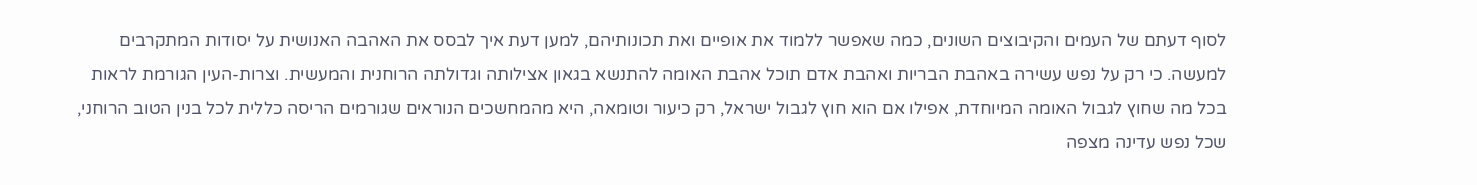לסוף דעתם של העמים והקיבוצים השונים, כמה שאפשר ללמוד את אופיים ואת תכונותיהם, למען דעת איך לבסס את האהבה האנושית על יסודות המתקרבים למעשה. כי רק על נפש עשירה באהבת הבריות ואהבת אדם תוכל אהבת האומה להתנשא בגאון אצילותה וגדולתה הרוחנית והמעשית. וצרות-העין הגורמת לראות בכל מה שחוץ לגבול האומה המיוחדת, אפילו אם הוא חוץ לגבול ישראל, רק כיעור וטומאה, היא מהמחשכים הנוראים שגורמים הריסה כללית לכל בנין הטוב הרוחני, שכל נפש עדינה מצפה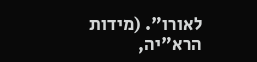לאורו". (מידות הרא"יה,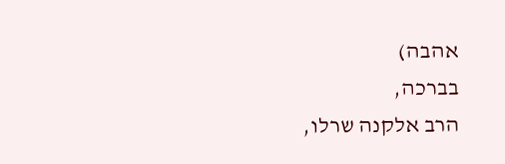אהבה)
בברכה,
הרב אלקנה שרלו,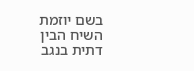בשם יוזמת השיח הבין דתית בנגב